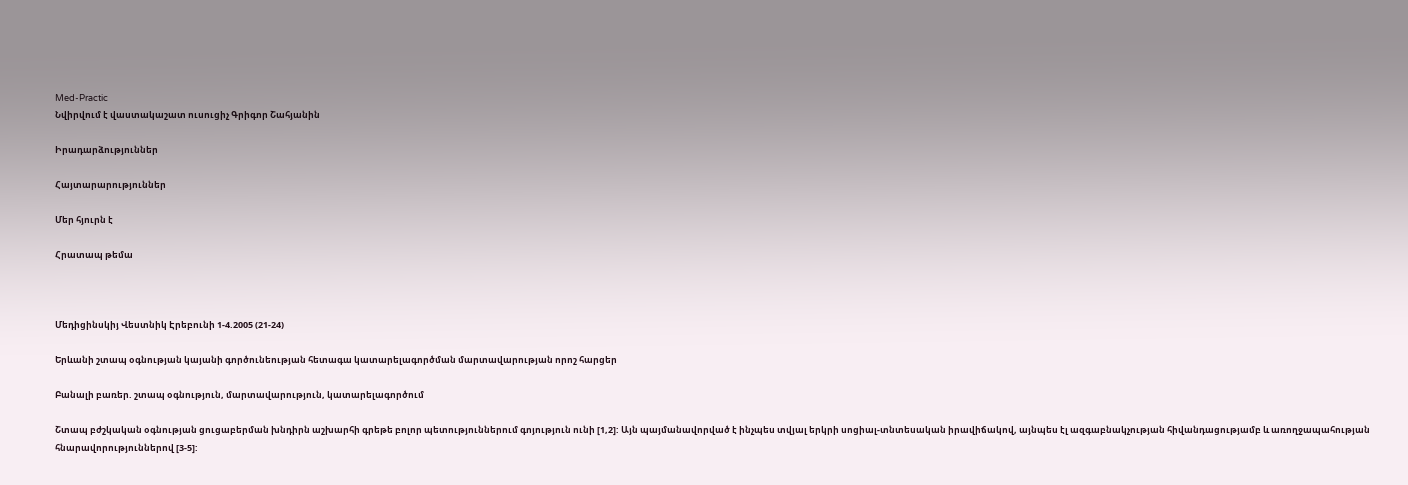Med-Practic
Նվիրվում է վաստակաշատ ուսուցիչ Գրիգոր Շահյանին

Իրադարձություններ

Հայտարարություններ

Մեր հյուրն է

Հրատապ թեմա



Մեդիցինսկիյ Վեստնիկ Էրեբունի 1-4.2005 (21-24)

Երևանի շտապ օգնության կայանի գործունեության հետագա կատարելագործման մարտավարության որոշ հարցեր

Բանալի բառեր. շտապ օգնություն, մարտավարություն, կատարելագործում

Շտապ բժշկական օգնության ցուցաբերման խնդիրն աշխարհի գրեթե բոլոր պետություններում գոյություն ունի [1,2]: Այն պայմանավորված է ինչպես տվյալ երկրի սոցիալ-տնտեսական իրավիճակով, այնպես էլ ազգաբնակչության հիվանդացությամբ և առողջապահության հնարավորություններով [3-5]: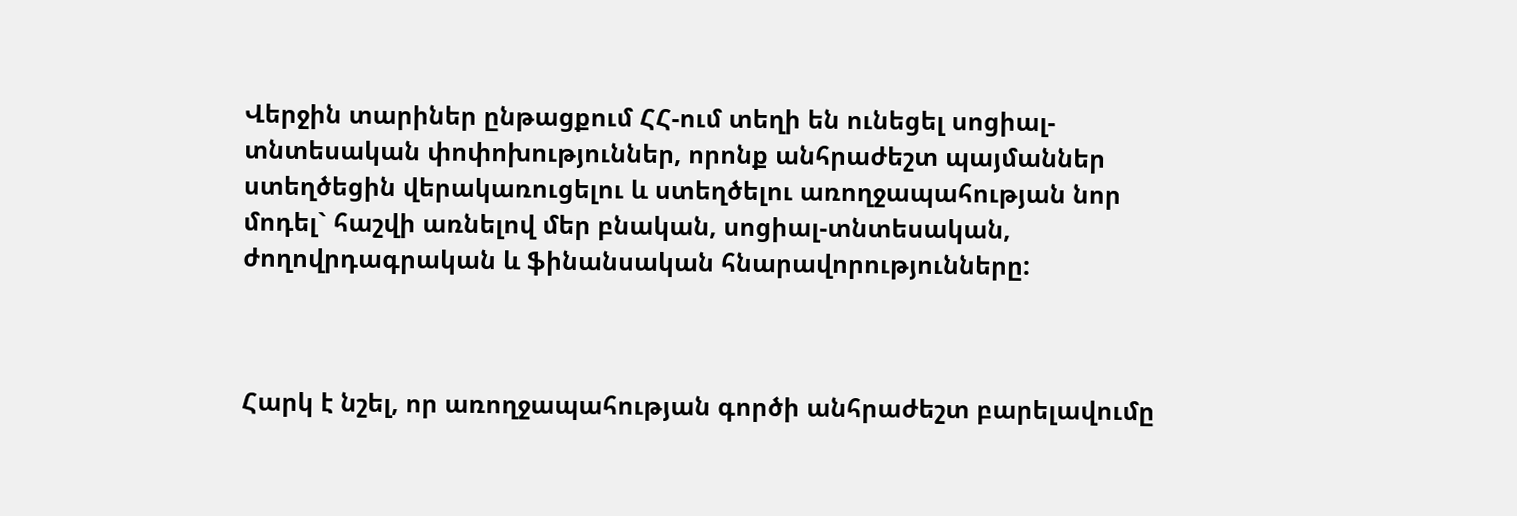Վերջին տարիներ ընթացքում ՀՀ-ում տեղի են ունեցել սոցիալ-տնտեսական փոփոխություններ, որոնք անհրաժեշտ պայմաններ ստեղծեցին վերակառուցելու և ստեղծելու առողջապահության նոր մոդել` հաշվի առնելով մեր բնական, սոցիալ-տնտեսական, ժողովրդագրական և ֆինանսական հնարավորությունները:



Հարկ է նշել, որ առողջապահության գործի անհրաժեշտ բարելավումը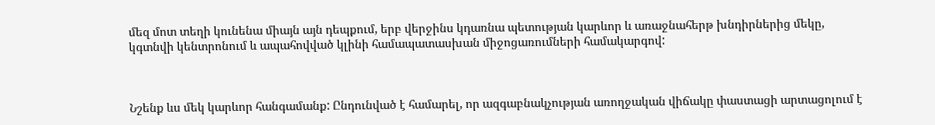մեզ մոտ տեղի կունենա միայն այն դեպքում, երբ վերջինս կդառնա պետության կարևոր և առաջնահերթ խնդիրներից մեկը, կգտնվի կենտրոնում և ապահովված կլինի համապատասխան միջոցառումների համակարգով:



Նշենք ևս մեկ կարևոր հանգամանք: Ընդունված է համարել, որ ազգաբնակչության առողջական վիճակը փաստացի արտացոլում է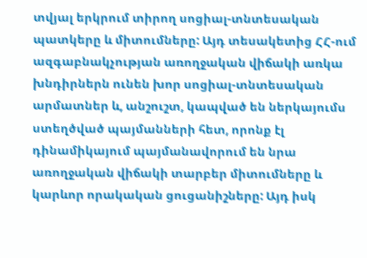տվյալ երկրում տիրող սոցիալ-տնտեսական պատկերը և միտումները: Այդ տեսակետից ՀՀ-ում ազգաբնակչության առողջական վիճակի առկա խնդիրներն ունեն խոր սոցիալ-տնտեսական արմատներ և, անշուշտ, կապված են ներկայումս ստեղծված պայմանների հետ, որոնք էլ դինամիկայում պայմանավորում են նրա առողջական վիճակի տարբեր միտումները և կարևոր որակական ցուցանիշները: Այդ իսկ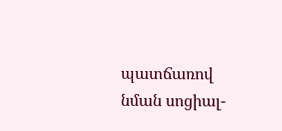պատճառով նման սոցիալ-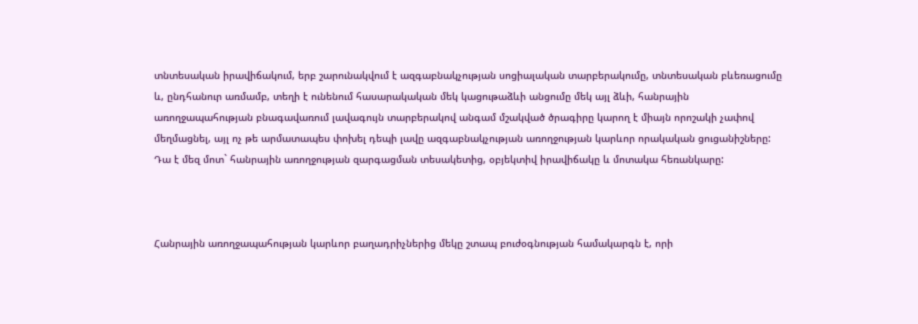տնտեսական իրավիճակում, երբ շարունակվում է ազգաբնակչության սոցիալական տարբերակումը, տնտեսական բևեռացումը և, ընդհանուր առմամբ, տեղի է ունենում հասարակական մեկ կացութաձևի անցումը մեկ այլ ձևի, հանրային առողջապահության բնագավառում լավագույն տարբերակով անգամ մշակված ծրագիրը կարող է միայն որոշակի չափով մեղմացնել, այլ ոչ թե արմատապես փոխել դեպի լավը ազգաբնակչության առողջության կարևոր որակական ցուցանիշները: Դա է մեզ մոտ` հանրային առողջության զարգացման տեսակետից, օբյեկտիվ իրավիճակը և մոտակա հեռանկարը:



Հանրային առողջապահության կարևոր բաղադրիչներից մեկը շտապ բուժօգնության համակարգն է, որի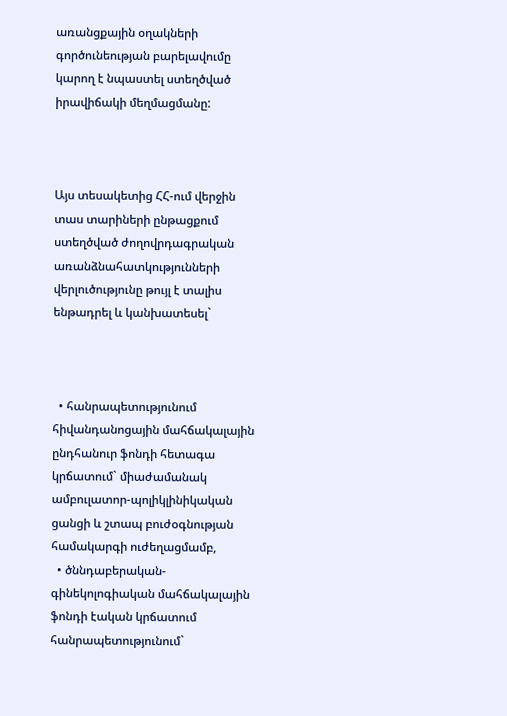առանցքային օղակների գործունեության բարելավումը կարող է նպաստել ստեղծված իրավիճակի մեղմացմանը:



Այս տեսակետից ՀՀ-ում վերջին տաս տարիների ընթացքում ստեղծված ժողովրդագրական առանձնահատկությունների վերլուծությունը թույլ է տալիս ենթադրել և կանխատեսել`



  • հանրապետությունում հիվանդանոցային մահճակալային ընդհանուր ֆոնդի հետագա կրճատում` միաժամանակ ամբուլատոր-պոլիկլինիկական ցանցի և շտապ բուժօգնության համակարգի ուժեղացմամբ,
  • ծննդաբերական-գինեկոլոգիական մահճակալային ֆոնդի էական կրճատում հանրապետությունում`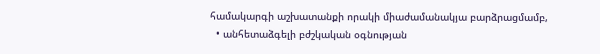համակարգի աշխատանքի որակի միաժամանակյա բարձրացմամբ,
  • անհետաձգելի բժշկական օգնության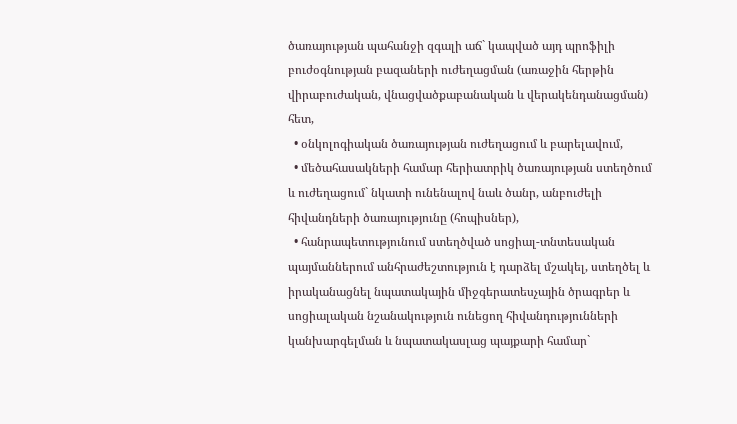ծառայության պահանջի զգալի աճ` կապված այդ պրոֆիլի բուժօգնության բազաների ուժեղացման (առաջին հերթին վիրաբուժական, վնացվածքաբանական և վերակենդանացման) հետ,
  • օնկոլոգիական ծառայության ուժեղացում և բարելավում,
  • մեծահասակների համար հերիատրիկ ծառայության ստեղծում և ուժեղացում` նկատի ունենալով նաև ծանր, անբուժելի հիվանդների ծառայությունը (հոպիսներ),
  • հանրապետությունում ստեղծված սոցիալ-տնտեսական պայմաններում անհրաժեշտություն է դարձել մշակել, ստեղծել և իրականացնել նպատակային միջգերատեսչային ծրագրեր և սոցիալական նշանակություն ունեցող հիվանդությունների կանխարգելման և նպատակասլաց պայքարի համար`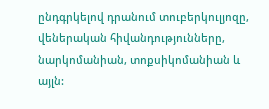ընդգրկելով դրանում տուբերկուլյոզը, վեներական հիվանդությունները, նարկոմանիան, տոքսիկոմանիան և այլն: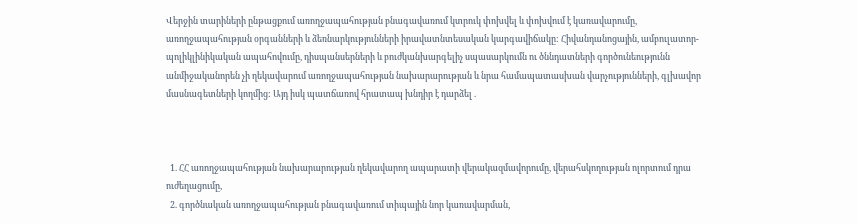Վերջին տարիների ընթացքում առողջապահության բնագավառում կտրուկ փոխվել և փոխվում է կառավարումը, առողջապահության օրգանների և ձեռնարկությունների իրավատնտեսական կարգավիճակը: Հիվանդանոցային, ամբուլատոր-պոլիկլինիկական ապահովումը, դիսպանսերների և բուժկանխարգելիչ սպասարկումն ու ծննդատների գործունեությունն անմիջականորեն չի ղեկավարում առողջապահության նախարարության և նրա համապատասխան վարչությունների, գլխավոր մասնագետների կողմից: Այդ իսկ պատճառով հրատապ խնդիր է դարձել .



  1. ՀՀ առողջապահության նախարարության ղեկավարող ապարատի վերակազմավորումը, վերահսկողության ոլորտում դրա ուժեղացումը,
  2. գործնական առողջապահության բնագավառում տիպային նոր կառավարման,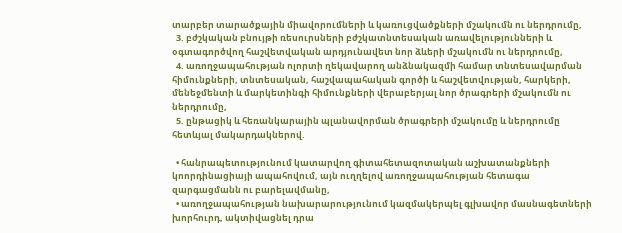տարբեր տարածքային միավորումների և կառուցվածքների մշակումն ու ներդրումը,
  3. բժշկական բնույթի ռեսուրսների բժշկատնտեսական առավելությունների և օգտագործվող հաշվետվական արդյունավետ նոր ձևերի մշակումն ու ներդրումը,
  4. առողջապահության ոլորտի ղեկավարող անձնակազմի համար տնտեսավարման հիմունքների, տնտեսական, հաշվապահական գործի և հաշվետվության, հարկերի, մենեջմենտի և մարկետինգի հիմունքների վերաբերյալ նոր ծրագրերի մշակումն ու ներդրումը,
  5. ընթացիկ և հեռանկարային պլանավորման ծրագրերի մշակումը և ներդրումը հետևյալ մակարդակներով.

  • հանրապետությունում կատարվող գիտահետազոտական աշխատանքների կոորդինացիայի ապահովում, այն ուղղելով առողջապահության հետագա զարգացմանն ու բարելավմանը,
  • առողջապահության նախարարությունում կազմակերպել գլխավոր մասնագետների խորհուրդ, ակտիվացնել դրա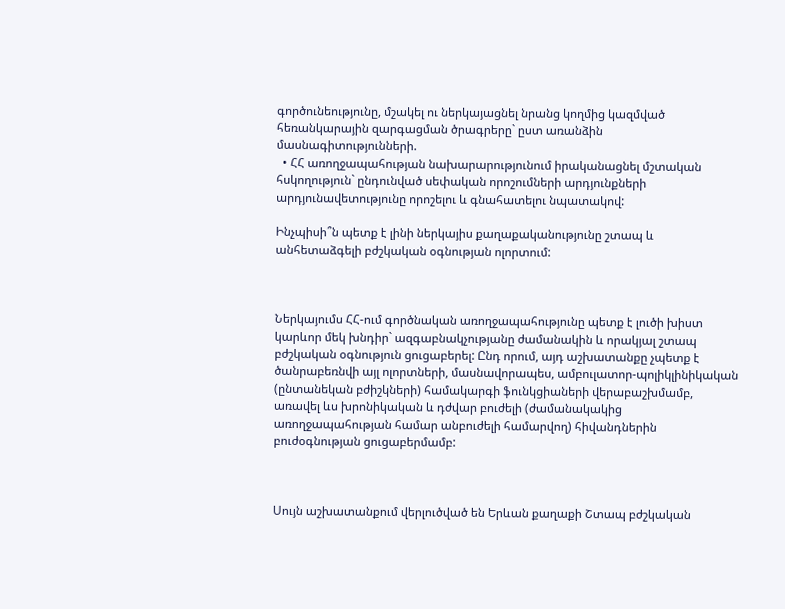գործունեությունը, մշակել ու ներկայացնել նրանց կողմից կազմված հեռանկարային զարգացման ծրագրերը` ըստ առանձին մասնագիտությունների.
  • ՀՀ առողջապահության նախարարությունում իրականացնել մշտական հսկողություն` ընդունված սեփական որոշումների արդյունքների արդյունավետությունը որոշելու և գնահատելու նպատակով:

Ինչպիսի՞ն պետք է լինի ներկայիս քաղաքականությունը շտապ և անհետաձգելի բժշկական օգնության ոլորտում:



Ներկայումս ՀՀ-ում գործնական առողջապահությունը պետք է լուծի խիստ կարևոր մեկ խնդիր` ազգաբնակչությանը ժամանակին և որակյալ շտապ բժշկական օգնություն ցուցաբերել: Ընդ որում, այդ աշխատանքը չպետք է ծանրաբեռնվի այլ ոլորտների, մասնավորապես, ամբուլատոր-պոլիկլինիկական (ընտանեկան բժիշկների) համակարգի ֆունկցիաների վերաբաշխմամբ, առավել ևս խրոնիկական և դժվար բուժելի (ժամանակակից առողջապահության համար անբուժելի համարվող) հիվանդներին բուժօգնության ցուցաբերմամբ:



Սույն աշխատանքում վերլուծված են Երևան քաղաքի Շտապ բժշկական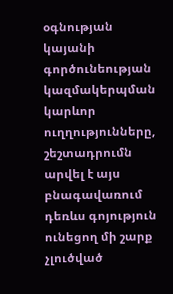օգնության կայանի գործունեության կազմակերպման կարևոր ուղղությունները, շեշտադրումն արվել է այս բնագավառում դեռևս գոյություն ունեցող մի շարք չլուծված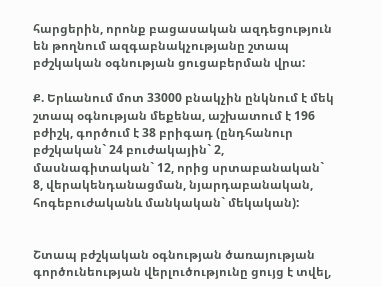հարցերին, որոնք բացասական ազդեցություն են թողնում ազգաբնակչությանը շտապ բժշկական օգնության ցուցաբերման վրա:

Ք. Երևանում մոտ 33000 բնակչին ընկնում է մեկ շտապ օգնության մեքենա, աշխատում է 196 բժիշկ, գործում է 38 բրիգադ (ընդհանուր բժշկական` 24 բուժակային` 2, մասնագիտական` 12, որից սրտաբանական` 8, վերակենդանացման, նյարդաբանական, հոգեբուժականև մանկական` մեկական):


Շտապ բժշկական օգնության ծառայության գործունեության վերլուծությունը ցույց է տվել,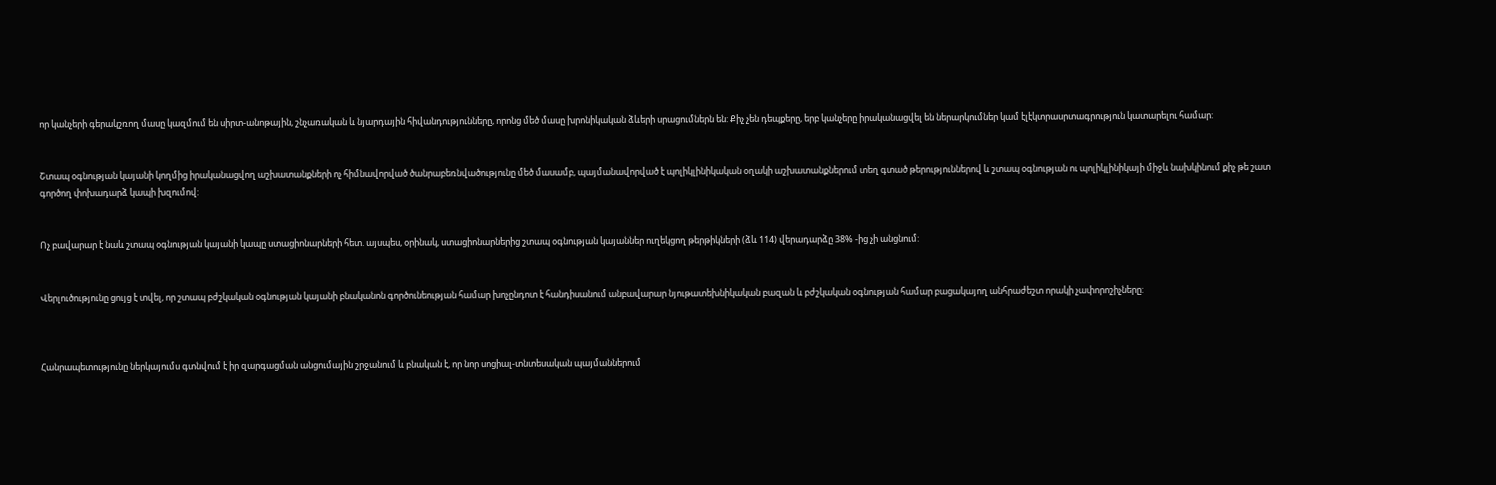որ կանչերի գերակշռող մասը կազմում են սիրտ-անոթային, շնչառական և նյարդային հիվանդությունները, որոնց մեծ մասը խրոնիկական ձևերի սրացումներն են: Քիչ չեն դեպքերը, երբ կանչերը իրականացվել են ներարկումներ կամ էլէկտրասրտագրություն կատարելու համար:


Շտապ օգնության կայանի կողմից իրականացվող աշխատանքների ոչ հիմնավորված ծանրաբեռնվածությունը մեծ մասամբ, պայմանավորված է պոլիկլինիկական օղակի աշխատանքներում տեղ գտած թերություններով և շտապ օգնության ու պոլիկլինիկայի միջև նախկինում քիչ թե շատ գործող փոխադարձ կապի խզումով:


Ոչ բավարար է նաև շտապ օգնության կայանի կապը ստացիոնարների հետ. այսպես, օրինակ, ստացիոնարներից շտապ օգնության կայաններ ուղեկցող թերթիկների (ձև 114) վերադարձը 38% -ից չի անցնում:


Վերլուծությունը ցույց է տվել, որ շտապ բժշկական օգնության կայանի բնականոն գործունեության համար խոչընդոտ է հանդիսանում անբավարար նյութատեխնիկական բազան և բժշկական օգնության համար բացակայող անհրաժեշտ որակի չափորոշիչները:



Հանրապետությունը ներկայումս գտնվում է իր զարգացման անցումային շրջանում և բնական է, որ նոր սոցիալ-տնտեսական պայմաններում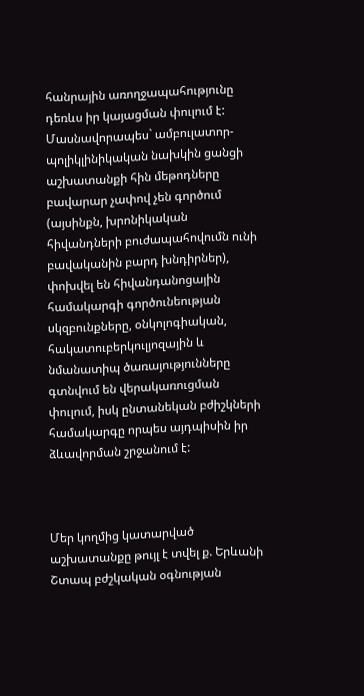հանրային առողջապահությունը դեռևս իր կայացման փուլում է: Մասնավորապես` ամբուլատոր-պոլիկլինիկական նախկին ցանցի աշխատանքի հին մեթոդները բավարար չափով չեն գործում (այսինքն, խրոնիկական հիվանդների բուժապահովումն ունի բավականին բարդ խնդիրներ), փոխվել են հիվանդանոցային համակարգի գործունեության սկզբունքները, օնկոլոգիական, հակատուբերկուլյոզային և նմանատիպ ծառայությունները գտնվում են վերակառուցման փուլում, իսկ ընտանեկան բժիշկների համակարգը որպես այդպիսին իր ձևավորման շրջանում է:



Մեր կողմից կատարված աշխատանքը թույլ է տվել ք. Երևանի Շտապ բժշկական օգնության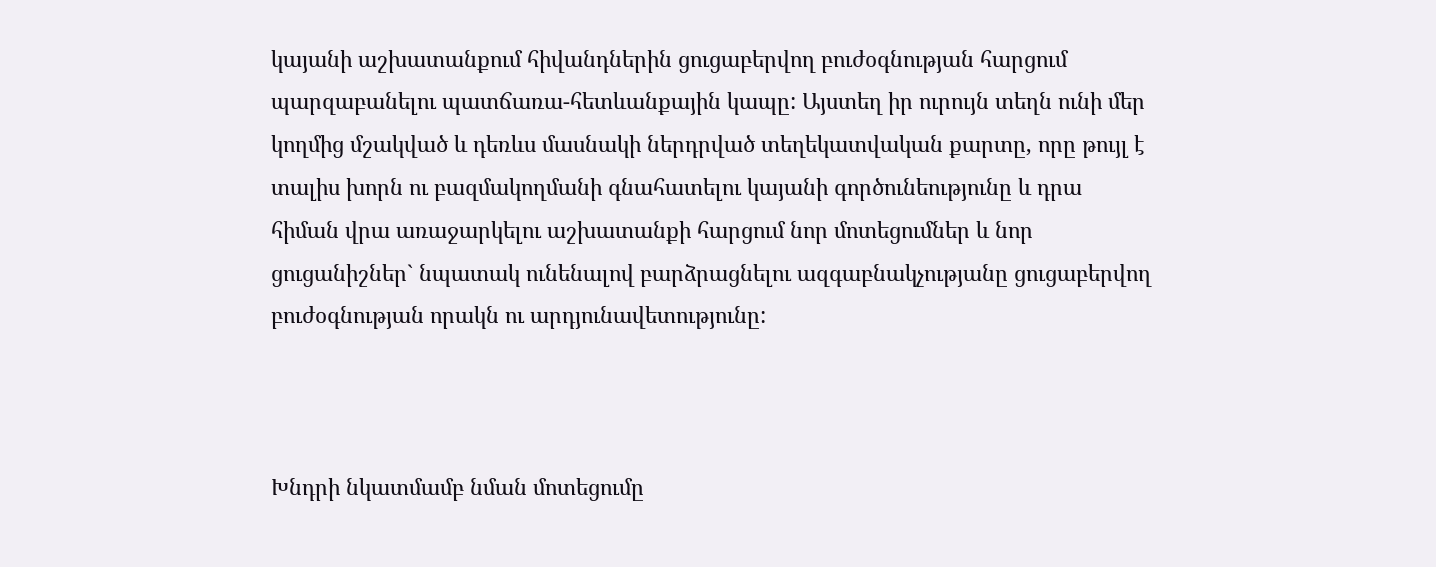կայանի աշխատանքում հիվանդներին ցուցաբերվող բուժօգնության հարցում պարզաբանելու պատճառա-հետևանքային կապը: Այստեղ իր ուրույն տեղն ունի մեր կողմից մշակված և դեռևս մասնակի ներդրված տեղեկատվական քարտը, որը թույլ է տալիս խորն ու բազմակողմանի գնահատելու կայանի գործունեությունը և դրա հիման վրա առաջարկելու աշխատանքի հարցում նոր մոտեցումներ և նոր ցուցանիշներ` նպատակ ունենալով բարձրացնելու ազգաբնակչությանը ցուցաբերվող բուժօգնության որակն ու արդյունավետությունը:



Խնդրի նկատմամբ նման մոտեցումը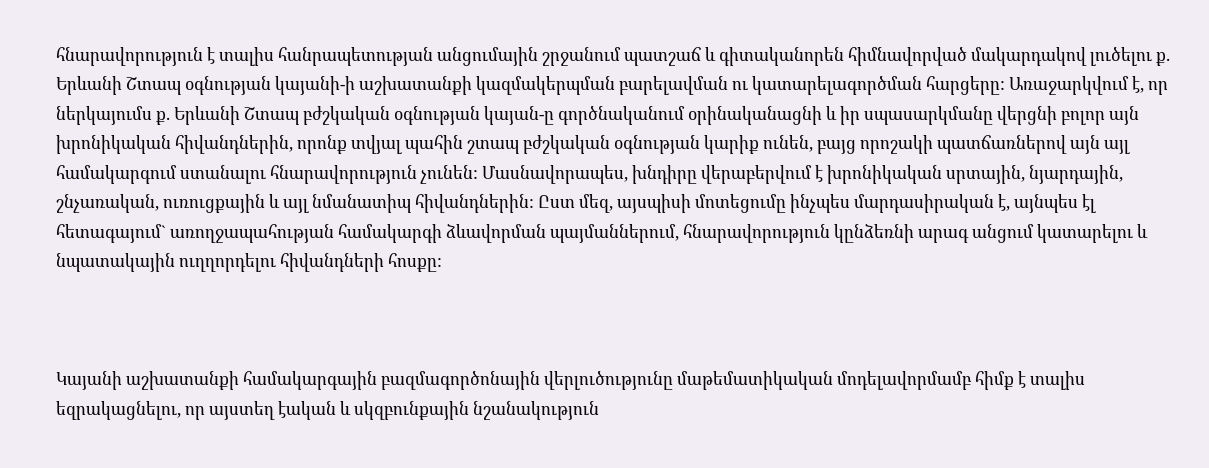հնարավորություն է տալիս հանրապետության անցումային շրջանում պատշաճ և գիտականորեն հիմնավորված մակարդակով լուծելու ք. Երևանի Շտապ օգնության կայանի-ի աշխատանքի կազմակերպման բարելավման ու կատարելագործման հարցերը: Առաջարկվում է, որ ներկայումս ք. Երևանի Շտապ բժշկական օգնության կայան-ը գործնականում օրինականացնի և իր սպասարկմանը վերցնի բոլոր այն խրոնիկական հիվանդներին, որոնք տվյալ պահին շտապ բժշկական օգնության կարիք ունեն, բայց որոշակի պատճառներով այն այլ համակարգում ստանալու հնարավորություն չունեն: Մասնավորապես, խնդիրը վերաբերվում է խրոնիկական սրտային, նյարդային, շնչառական, ուռուցքային և այլ նմանատիպ հիվանդներին: Ըստ մեզ, այսպիսի մոտեցումը ինչպես մարդասիրական է, այնպես էլ հետագայում` առողջապահության համակարգի ձևավորման պայմաններում, հնարավորություն կընձեռնի արագ անցում կատարելու և նպատակային ուղղորդելու հիվանդների հոսքը:



Կայանի աշխատանքի համակարգային բազմագործոնային վերլուծությունը մաթեմատիկական մոդելավորմամբ հիմք է տալիս եզրակացնելու, որ այստեղ էական և սկզբունքային նշանակություն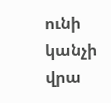ունի կանչի վրա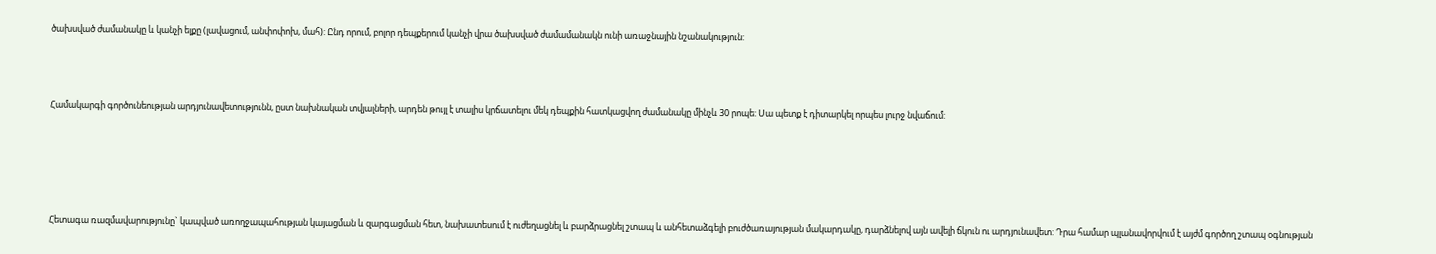ծախսված ժամանակը և կանչի ելքը (լավացում, անփոփոխ, մահ): Ընդ որում, բոլոր դեպքերում կանչի վրա ծախսված ժամամանակն ունի առաջնային նշանակություն:



Համակարգի գործունեության արդյունավետությունն, ըստ նախնական տվյալների, արդեն թույլ է տալիս կրճատելու մեկ դեպքին հատկացվող ժամանակը մինչև 30 րոպե: Սա պետք է դիտարկել որպես լուրջ նվաճում:





Հետագա ռազմավարությունը` կապված առողջապահության կայացման և զարգացման հետ, նախատեսում է ուժեղացնել և բարձրացնել շտապ և անհետաձգելի բուժծառայության մակարդակը, դարձնելով այն ավելի ճկուն ու արդյունավետ: Դրա համար պլանավորվում է այժմ գործող շտապ օգնության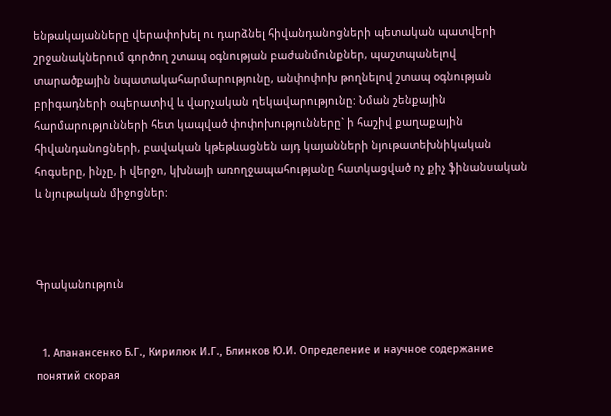ենթակայանները վերափոխել ու դարձնել հիվանդանոցների պետական պատվերի շրջանակներում գործող շտապ օգնության բաժանմունքներ, պաշտպանելով տարածքային նպատակահարմարությունը, անփոփոխ թողնելով շտապ օգնության բրիգադների օպերատիվ և վարչական ղեկավարությունը: Նման շենքային հարմարությունների հետ կապված փոփոխությունները` ի հաշիվ քաղաքային հիվանդանոցների, բավական կթեթևացնեն այդ կայանների նյութատեխնիկական հոգսերը, ինչը, ի վերջո, կխնայի առողջապահությանը հատկացված ոչ քիչ ֆինանսական և նյութական միջոցներ:



Գրականություն


  1. Апанансенко Б.Г., Кирилюк И.Г., Блинков Ю.И. Определение и научное содержание понятий скорая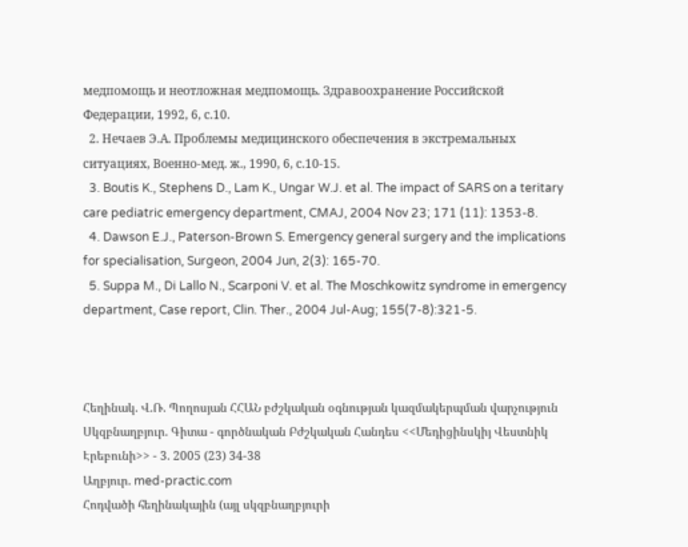медпомощь и неотложная медпомощь. Здравоохранение Российской Федерации, 1992, 6, с.10.
  2. Нечаев Э.А. Проблемы медицинского обеспечения в экстремальных ситуациях, Военно-мед. ж., 1990, 6, с.10-15.
  3. Boutis K., Stephens D., Lam K., Ungar W.J. et al. The impact of SARS on a teritary care pediatric emergency department, CMAJ, 2004 Nov 23; 171 (11): 1353-8.
  4. Dawson E.J., Paterson-Brown S. Emergency general surgery and the implications for specialisation, Surgeon, 2004 Jun, 2(3): 165-70.
  5. Suppa M., Di Lallo N., Scarponi V. et al. The Moschkowitz syndrome in emergency department, Case report, Clin. Ther., 2004 Jul-Aug; 155(7-8):321-5.



Հեղինակ. Վ.Ռ. Պողոսյան ՀՀԱՆ բժշկական օգնության կազմակերպման վարչություն
Սկզբնաղբյուր. Գիտա - գործնական Բժշկական Հանդես <<Մեդիցինսկիյ Վեստնիկ Էրեբունի>> - 3. 2005 (23) 34-38
Աղբյուր. med-practic.com
Հոդվածի հեղինակային (այլ սկզբնաղբյուրի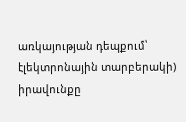առկայության դեպքում՝ էլեկտրոնային տարբերակի) իրավունքը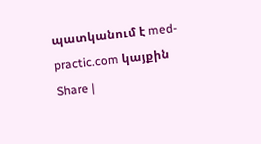պատկանում է med-practic.com կայքին
Share |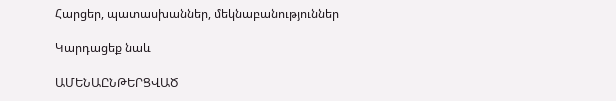Հարցեր, պատասխաններ, մեկնաբանություններ

Կարդացեք նաև

ԱՄԵՆԱԸՆԹԵՐՑՎԱԾ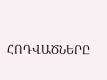ՀՈԴՎԱԾՆԵՐԸ